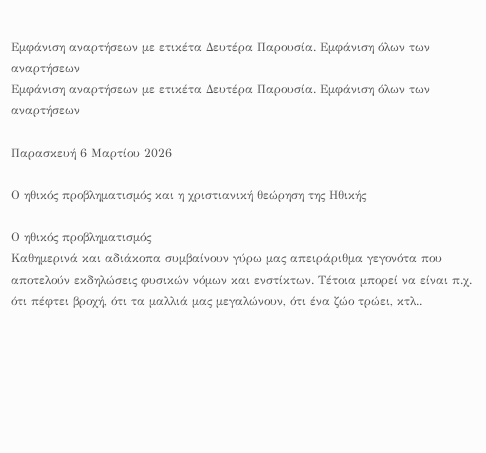Εμφάνιση αναρτήσεων με ετικέτα Δευτέρα Παρουσία. Εμφάνιση όλων των αναρτήσεων
Εμφάνιση αναρτήσεων με ετικέτα Δευτέρα Παρουσία. Εμφάνιση όλων των αναρτήσεων

Παρασκευή 6 Μαρτίου 2026

Ο ηθικός προβληματισμός και η χριστιανική θεώρηση της Ηθικής

Ο ηθικός προβληματισμός
Καθημερινά και αδιάκοπα συμβαίνουν γύρω μας απειράριθμα γεγονότα που αποτελούν εκδηλώσεις φυσικών νόμων και ενστίκτων. Τέτοια μπορεί να είναι π.χ. ότι πέφτει βροχή, ότι τα μαλλιά μας μεγαλώνουν, ότι ένα ζώο τρώει, κτλ..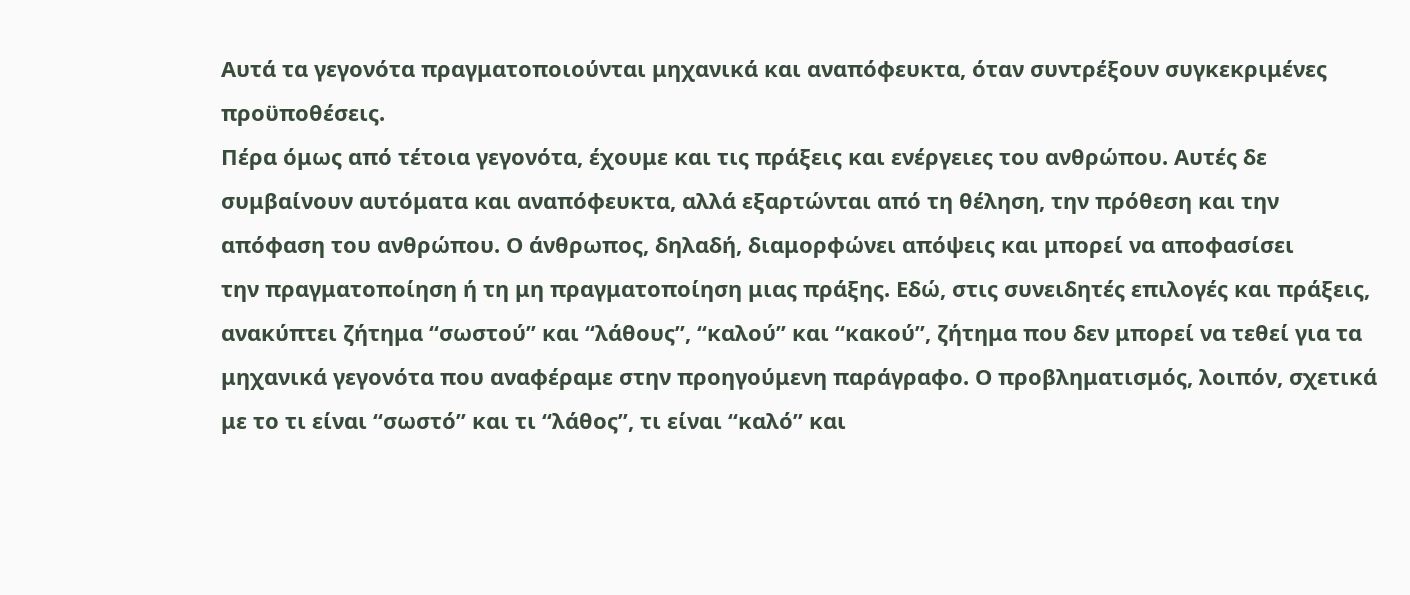Αυτά τα γεγονότα πραγματοποιούνται μηχανικά και αναπόφευκτα, όταν συντρέξουν συγκεκριμένες προϋποθέσεις.
Πέρα όμως από τέτοια γεγονότα, έχουμε και τις πράξεις και ενέργειες του ανθρώπου. Αυτές δε συμβαίνουν αυτόματα και αναπόφευκτα, αλλά εξαρτώνται από τη θέληση, την πρόθεση και την απόφαση του ανθρώπου. Ο άνθρωπος, δηλαδή, διαμορφώνει απόψεις και μπορεί να αποφασίσει
την πραγματοποίηση ή τη μη πραγματοποίηση μιας πράξης. Εδώ, στις συνειδητές επιλογές και πράξεις, ανακύπτει ζήτημα “σωστού” και “λάθους”, “καλού” και “κακού”, ζήτημα που δεν μπορεί να τεθεί για τα μηχανικά γεγονότα που αναφέραμε στην προηγούμενη παράγραφο. Ο προβληματισμός, λοιπόν, σχετικά με το τι είναι “σωστό” και τι “λάθος”, τι είναι “καλό” και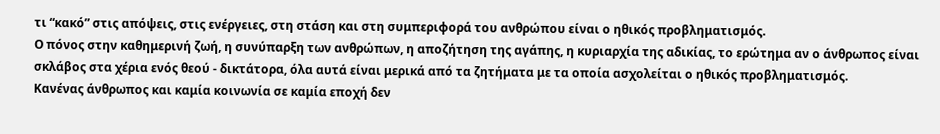τι “κακό” στις απόψεις, στις ενέργειες, στη στάση και στη συμπεριφορά του ανθρώπου είναι ο ηθικός προβληματισμός.
Ο πόνος στην καθημερινή ζωή, η συνύπαρξη των ανθρώπων, η αποζήτηση της αγάπης, η κυριαρχία της αδικίας, το ερώτημα αν ο άνθρωπος είναι σκλάβος στα χέρια ενός θεού - δικτάτορα, όλα αυτά είναι μερικά από τα ζητήματα με τα οποία ασχολείται ο ηθικός προβληματισμός.
Κανένας άνθρωπος και καμία κοινωνία σε καμία εποχή δεν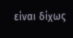είναι δίχως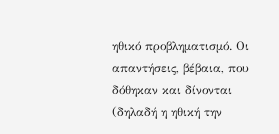ηθικό προβληματισμό. Οι απαντήσεις, βέβαια, που δόθηκαν και δίνονται (δηλαδή η ηθική την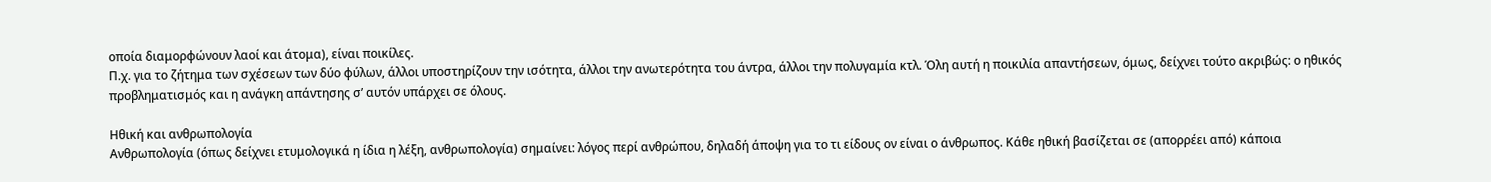οποία διαμορφώνουν λαοί και άτομα), είναι ποικίλες.
Π.χ. για το ζήτημα των σχέσεων των δύο φύλων, άλλοι υποστηρίζουν την ισότητα, άλλοι την ανωτερότητα του άντρα, άλλοι την πολυγαμία κτλ. Όλη αυτή η ποικιλία απαντήσεων, όμως, δείχνει τούτο ακριβώς: ο ηθικός προβληματισμός και η ανάγκη απάντησης σ’ αυτόν υπάρχει σε όλους.

Ηθική και ανθρωπολογία
Ανθρωπολογία (όπως δείχνει ετυμολογικά η ίδια η λέξη, ανθρωπολογία) σημαίνει: λόγος περί ανθρώπου, δηλαδή άποψη για το τι είδους ον είναι ο άνθρωπος. Κάθε ηθική βασίζεται σε (απορρέει από) κάποια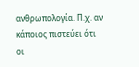ανθρωπολογία. Π.χ. αν κάποιος πιστεύει ότι οι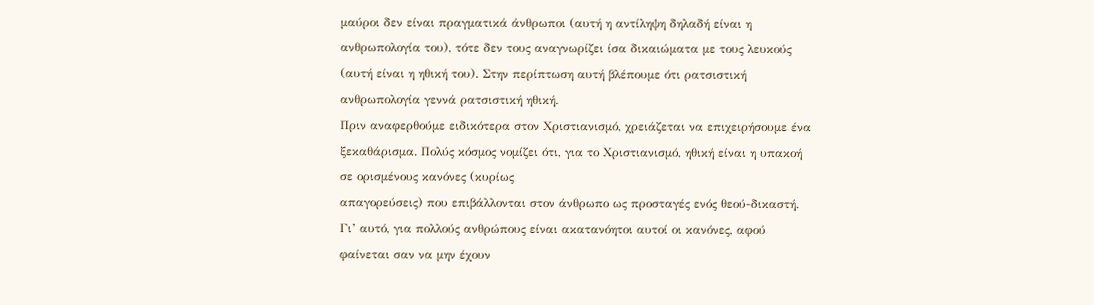μαύροι δεν είναι πραγματικά άνθρωποι (αυτή η αντίληψη δηλαδή είναι η ανθρωπολογία του), τότε δεν τους αναγνωρίζει ίσα δικαιώματα με τους λευκούς (αυτή είναι η ηθική του). Στην περίπτωση αυτή βλέπουμε ότι ρατσιστική ανθρωπολογία γεννά ρατσιστική ηθική.
Πριν αναφερθούμε ειδικότερα στον Χριστιανισμό, χρειάζεται να επιχειρήσουμε ένα ξεκαθάρισμα. Πολύς κόσμος νομίζει ότι, για το Χριστιανισμό, ηθική είναι η υπακοή σε ορισμένους κανόνες (κυρίως
απαγορεύσεις) που επιβάλλονται στον άνθρωπο ως προσταγές ενός θεού-δικαστή. Γι’ αυτό, για πολλούς ανθρώπους είναι ακατανόητοι αυτοί οι κανόνες, αφού φαίνεται σαν να μην έχουν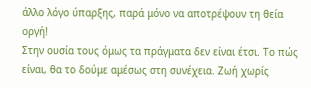άλλο λόγο ύπαρξης, παρά μόνο να αποτρέψουν τη θεία οργή!
Στην ουσία τους όμως τα πράγματα δεν είναι έτσι. Το πώς είναι, θα το δούμε αμέσως στη συνέχεια. Ζωή χωρίς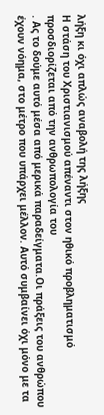λήξη κι όχι απλώς αναβολή της λήξης
Η στάση του Χριστιανισμού απέναντι στον ηθικό προβληματισμό προσδιορίζεται από την ανθρωπολογία του
. Ας το δούμε αυτό μέσα από μερικά παραδείγματα.Οι πράξεις του ανθρώπου έχουν νόημα, στο μέτρο που υπάρχει μέλλον. Αυτό συμβαίνει όχι μόνο με τα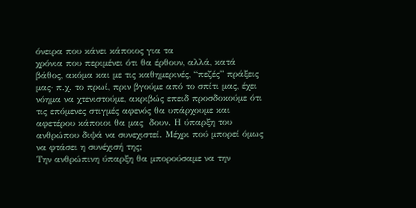όνειρα που κάνει κάποιος για τα
χρόνια που περιμένει ότι θα έρθουν, αλλά, κατά βάθος, ακόμα και με τις καθημερινές, “πεζές” πράξεις μας· π.χ. το πρωί, πριν βγούμε από το σπίτι μας, έχει νόημα να χτενιστούμε, ακριβώς επειδ προσδοκούμε ότι τις επόμενες στιγμές αφενός θα υπάρχουμε και αφετέρου κάποιοι θα μας  δουν. Η ύπαρξη του ανθρώπου διψά να συνεχιστεί. Μέχρι πού μπορεί όμως να φτάσει η συνέχισή της;
Την ανθρώπινη ύπαρξη θα μπορούσαμε να την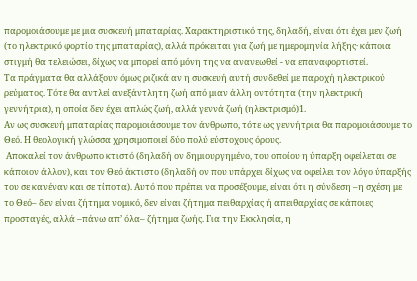παρομοιάσουμε με μια συσκευή μπαταρίας. Χαρακτηριστικό της, δηλαδή, είναι ότι έχει μεν ζωή (το ηλεκτρικό φορτίο της μπαταρίας), αλλά πρόκειται για ζωή με ημερομηνία λήξης· κάποια στιγμή θα τελειώσει, δίχως να μπορεί από μόνη της να ανανεωθεί - να επαναφορτιστεί.
Τα πράγματα θα αλλάξουν όμως ριζικά αν η συσκευή αυτή συνδεθεί με παροχή ηλεκτρικού ρεύματος. Τότε θα αντλεί ανεξάντλητη ζωή από μιαν άλλη οντότητα (την ηλεκτρική γεννήτρια), η οποία δεν έχει απλώς ζωή, αλλά γεννά ζωή (ηλεκτρισμό)1.
Αν ως συσκευή μπαταρίας παρομοιάσουμε τον άνθρωπο, τότε ως γεννήτρια θα παρομοιάσουμε το Θεό. Η θεολογική γλώσσα χρησιμοποιεί δύο πολύ εύστοχους όρους.
 Αποκαλεί τον άνθρωπο κτιστό (δηλαδή ον δημιουργημένο, του οποίου η ύπαρξη οφείλεται σε κάποιον άλλον), και τον Θεό άκτιστο (δηλαδή ον που υπάρχει δίχως να οφείλει τον λόγο ύπαρξής του σε κανέναν και σε τίποτα). Αυτό που πρέπει να προσέξουμε, είναι ότι η σύνδεση –η σχέση με το Θεό– δεν είναι ζήτημα νομικό, δεν είναι ζήτημα πειθαρχίας ή απειθαρχίας σε κάποιες προσταγές, αλλά –πάνω απ’ όλα– ζήτημα ζωής. Για την Εκκλησία, η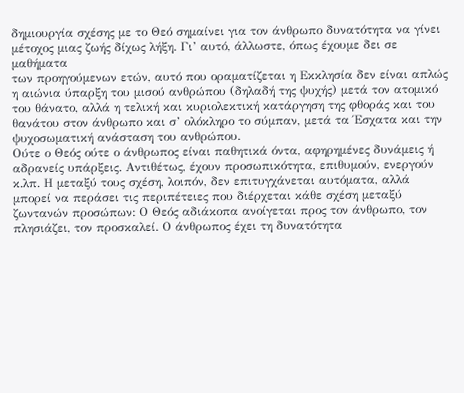δημιουργία σχέσης με το Θεό σημαίνει για τον άνθρωπο δυνατότητα να γίνει μέτοχος μιας ζωής δίχως λήξη. Γι’ αυτό, άλλωστε, όπως έχουμε δει σε μαθήματα
των προηγούμενων ετών, αυτό που οραματίζεται η Εκκλησία δεν είναι απλώς η αιώνια ύπαρξη του μισού ανθρώπου (δηλαδή της ψυχής) μετά τον ατομικό του θάνατο, αλλά η τελική και κυριολεκτική κατάργηση της φθοράς και του θανάτου στον άνθρωπο και σ’ ολόκληρο το σύμπαν, μετά τα Έσχατα και την ψυχοσωματική ανάσταση του ανθρώπου.
Ούτε ο Θεός ούτε ο άνθρωπος είναι παθητικά όντα, αφηρημένες δυνάμεις ή αδρανείς υπάρξεις. Αντιθέτως, έχουν προσωπικότητα, επιθυμούν, ενεργούν κ.λπ. Η μεταξύ τους σχέση, λοιπόν, δεν επιτυγχάνεται αυτόματα, αλλά μπορεί να περάσει τις περιπέτειες που διέρχεται κάθε σχέση μεταξύ ζωντανών προσώπων: Ο Θεός αδιάκοπα ανοίγεται προς τον άνθρωπο, τον πλησιάζει, τον προσκαλεί. Ο άνθρωπος έχει τη δυνατότητα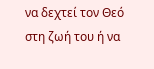να δεχτεί τον Θεό στη ζωή του ή να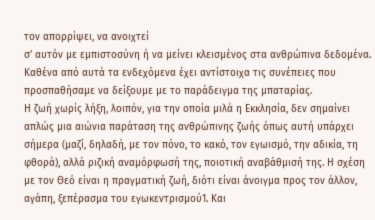τον απορρίψει, να ανοιχτεί
σ’ αυτόν με εμπιστοσύνη ή να μείνει κλεισμένος στα ανθρώπινα δεδομένα. Καθένα από αυτά τα ενδεχόμενα έχει αντίστοιχα τις συνέπειες που προσπαθήσαμε να δείξουμε με το παράδειγμα της μπαταρίας.
Η ζωή χωρίς λήξη, λοιπόν, για την οποία μιλά η Εκκλησία, δεν σημαίνει απλώς μια αιώνια παράταση της ανθρώπινης ζωής όπως αυτή υπάρχει σήμερα (μαζί, δηλαδή, με τον πόνο, το κακό, τον εγωισμό, την αδικία, τη φθορά), αλλά ριζική αναμόρφωσή της, ποιοτική αναβάθμισή της. Η σχέση με τον Θεό είναι η πραγματική ζωή, διότι είναι άνοιγμα προς τον άλλον, αγάπη, ξεπέρασμα του εγωκεντρισμού1. Και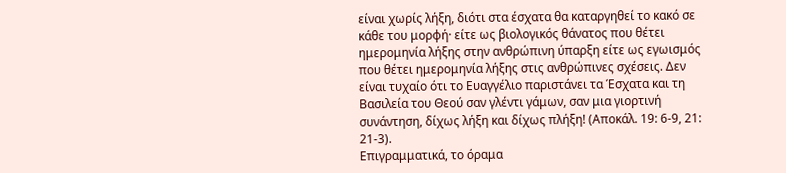είναι χωρίς λήξη, διότι στα έσχατα θα καταργηθεί το κακό σε κάθε του μορφή· είτε ως βιολογικός θάνατος που θέτει ημερομηνία λήξης στην ανθρώπινη ύπαρξη είτε ως εγωισμός που θέτει ημερομηνία λήξης στις ανθρώπινες σχέσεις. Δεν είναι τυχαίο ότι το Ευαγγέλιο παριστάνει τα Έσχατα και τη Βασιλεία του Θεού σαν γλέντι γάμων, σαν μια γιορτινή συνάντηση, δίχως λήξη και δίχως πλήξη! (Αποκάλ. 19: 6-9, 21: 21-3).
Επιγραμματικά, το όραμα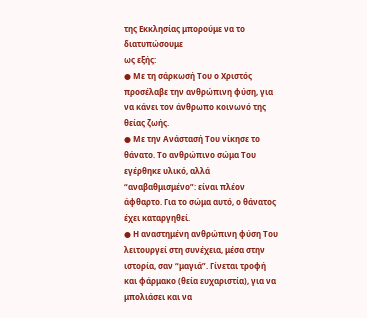της Εκκλησίας μπορούμε να το
διατυπώσουμε
ως εξής:
● Με τη σάρκωσή Του ο Χριστός προσέλαβε την ανθρώπινη φύση, για να κάνει τον άνθρωπο κοινωνό της θείας ζωής.
● Με την Ανάστασή Του νίκησε το θάνατο. Το ανθρώπινο σώμα Του εγέρθηκε υλικό, αλλά “αναβαθμισμένο”: είναι πλέον άφθαρτο. Για το σώμα αυτό, ο θάνατος έχει καταργηθεί.
● Η αναστημένη ανθρώπινη φύση Του λειτουργεί στη συνέχεια, μέσα στην ιστορία, σαν “μαγιά”. Γίνεται τροφή και φάρμακο (θεία ευχαριστία), για να μπολιάσει και να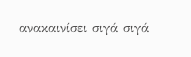ανακαινίσει σιγά σιγά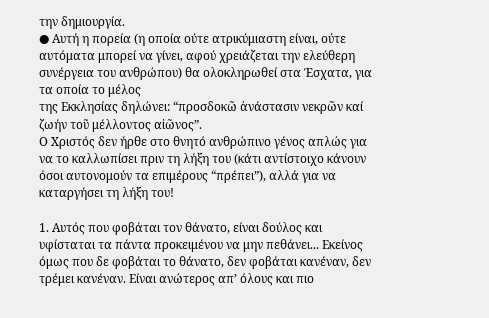την δημιουργία.
● Αυτή η πορεία (η οποία ούτε ατρικύμιαστη είναι, ούτε αυτόματα μπορεί να γίνει, αφού χρειάζεται την ελεύθερη συνέργεια του ανθρώπου) θα ολοκληρωθεί στα Έσχατα, για τα οποία το μέλος
της Εκκλησίας δηλώνει: “προσδοκῶ ἀνάστασιν νεκρῶν καί ζωήν τοῦ μέλλοντος αἰῶνος”.
Ο Χριστός δεν ήρθε στο θνητό ανθρώπινο γένος απλώς για να το καλλωπίσει πριν τη λήξη του (κάτι αντίστοιχο κάνουν όσοι αυτονομούν τα επιμέρους “πρέπει”), αλλά για να καταργήσει τη λήξη του!

1. Αυτός που φοβάται τον θάνατο, είναι δούλος και υφίσταται τα πάντα προκειμένου να μην πεθάνει... Εκείνος όμως που δε φοβάται το θάνατο, δεν φοβάται κανέναν, δεν τρέμει κανέναν. Είναι ανώτερος απ’ όλους και πιο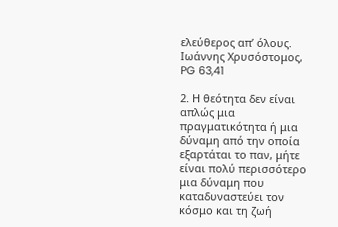ελεύθερος απ’ όλους.
Ιωάννης Χρυσόστομος, PG 63,41

2. Η θεότητα δεν είναι απλώς μια πραγματικότητα ή μια δύναμη από την οποία εξαρτάται το παν, μήτε είναι πολύ περισσότερο μια δύναμη που καταδυναστεύει τον κόσμο και τη ζωή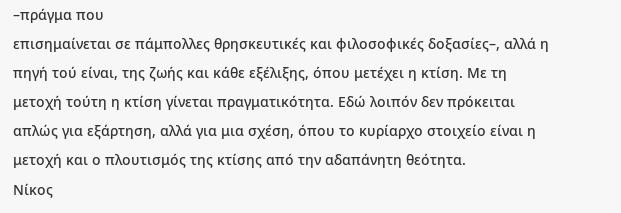–πράγμα που
επισημαίνεται σε πάμπολλες θρησκευτικές και φιλοσοφικές δοξασίες–, αλλά η πηγή τού είναι, της ζωής και κάθε εξέλιξης, όπου μετέχει η κτίση. Με τη μετοχή τούτη η κτίση γίνεται πραγματικότητα. Εδώ λοιπόν δεν πρόκειται απλώς για εξάρτηση, αλλά για μια σχέση, όπου το κυρίαρχο στοιχείο είναι η μετοχή και ο πλουτισμός της κτίσης από την αδαπάνητη θεότητα.
Νίκος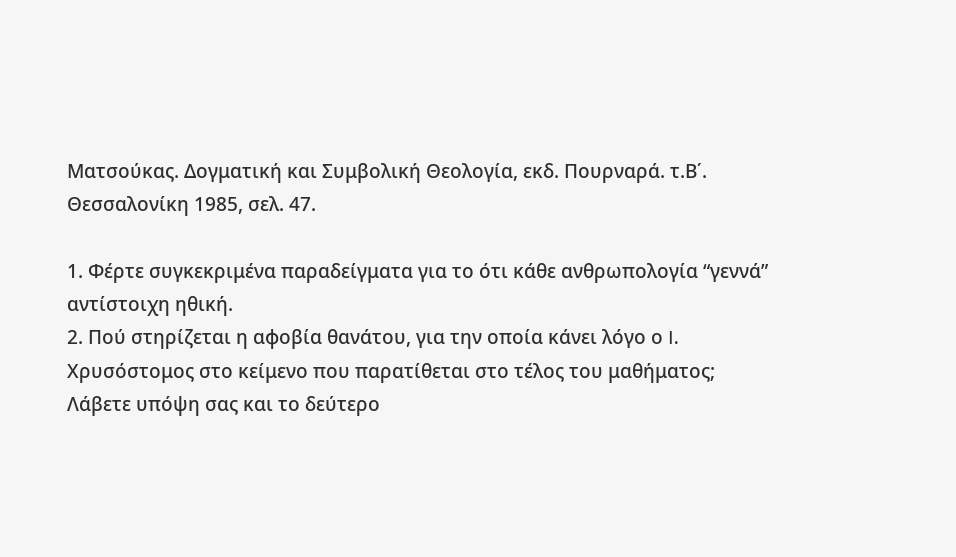Ματσούκας. Δογματική και Συμβολική Θεολογία, εκδ. Πουρναρά. τ.Β΄.
Θεσσαλονίκη 1985, σελ. 47.

1. Φέρτε συγκεκριμένα παραδείγματα για το ότι κάθε ανθρωπολογία “γεννά” αντίστοιχη ηθική.
2. Πού στηρίζεται η αφοβία θανάτου, για την οποία κάνει λόγο ο I. Χρυσόστομος στο κείμενο που παρατίθεται στο τέλος του μαθήματος; Λάβετε υπόψη σας και το δεύτερο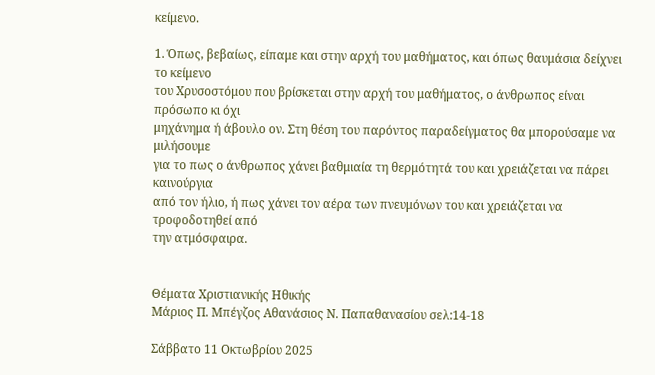κείμενο.

1. Όπως, βεβαίως, είπαμε και στην αρχή του μαθήματος, και όπως θαυμάσια δείχνει το κείμενο
του Χρυσοστόμου που βρίσκεται στην αρχή του μαθήματος, ο άνθρωπος είναι πρόσωπο κι όχι
μηχάνημα ή άβουλο ον. Στη θέση του παρόντος παραδείγματος θα μπορούσαμε να μιλήσουμε
για το πως ο άνθρωπος χάνει βαθμιαία τη θερμότητά του και χρειάζεται να πάρει καινούργια
από τον ήλιο, ή πως χάνει τον αέρα των πνευμόνων του και χρειάζεται να τροφοδοτηθεί από
την ατμόσφαιρα.


Θέματα Χριστιανικής Ηθικής
Μάριος Π. Μπέγζος Αθανάσιος Ν. Παπαθανασίου σελ:14-18

Σάββατο 11 Οκτωβρίου 2025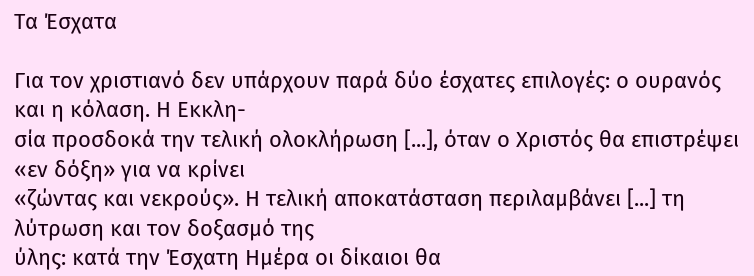Τα Έσχατα

Για τον χριστιανό δεν υπάρχουν παρά δύο έσχατες επιλογές: ο ουρανός και η κόλαση. Η Εκκλη-
σία προσδοκά την τελική ολοκλήρωση [...], όταν ο Χριστός θα επιστρέψει «εν δόξη» για να κρίνει
«ζώντας και νεκρούς». Η τελική αποκατάσταση περιλαμβάνει [...] τη λύτρωση και τον δοξασμό της
ύλης: κατά την Έσχατη Ημέρα οι δίκαιοι θα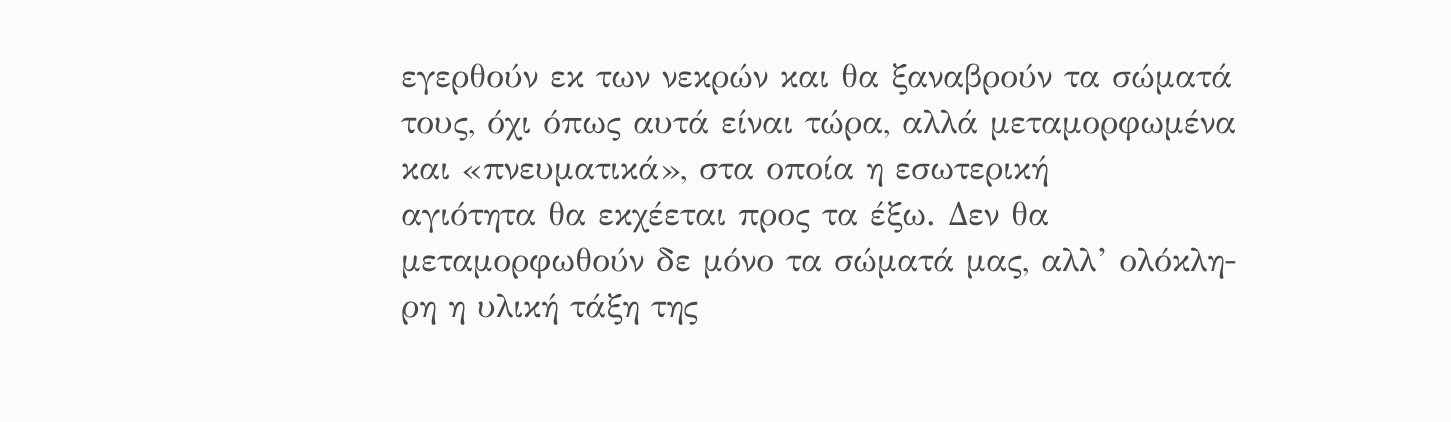εγερθούν εκ των νεκρών και θα ξαναβρούν τα σώματά
τους, όχι όπως αυτά είναι τώρα, αλλά μεταμορφωμένα και «πνευματικά», στα οποία η εσωτερική
αγιότητα θα εκχέεται προς τα έξω. Δεν θα μεταμορφωθούν δε μόνο τα σώματά μας, αλλ’ ολόκλη-
ρη η υλική τάξη της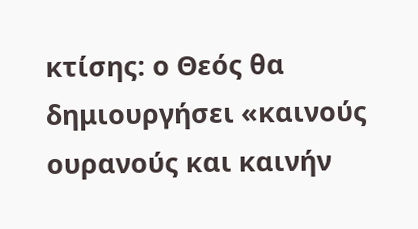κτίσης: ο Θεός θα δημιουργήσει «καινούς ουρανούς και καινήν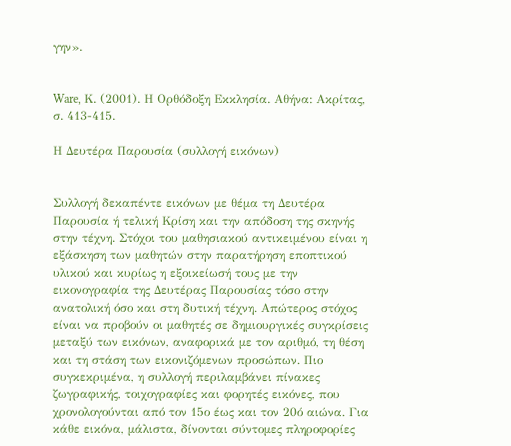γην».


Ware, Κ. (2001). Η Ορθόδοξη Εκκλησία. Αθήνα: Ακρίτας, σ. 413-415.

Η Δευτέρα Παρουσία (συλλογή εικόνων)


Συλλογή δεκαπέντε εικόνων με θέμα τη Δευτέρα Παρουσία ή τελική Κρίση και την απόδοση της σκηνής στην τέχνη. Στόχοι του μαθησιακού αντικειμένου είναι η εξάσκηση των μαθητών στην παρατήρηση εποπτικού υλικού και κυρίως η εξοικείωσή τους με την εικονογραφία της Δευτέρας Παρουσίας τόσο στην ανατολική όσο και στη δυτική τέχνη. Απώτερος στόχος είναι να προβούν οι μαθητές σε δημιουργικές συγκρίσεις μεταξύ των εικόνων, αναφορικά με τον αριθμό, τη θέση και τη στάση των εικονιζόμενων προσώπων. Πιο συγκεκριμένα, η συλλογή περιλαμβάνει πίνακες ζωγραφικής, τοιχογραφίες και φορητές εικόνες, που χρονολογούνται από τον 15ο έως και τον 20ό αιώνα. Για κάθε εικόνα, μάλιστα, δίνονται σύντομες πληροφορίες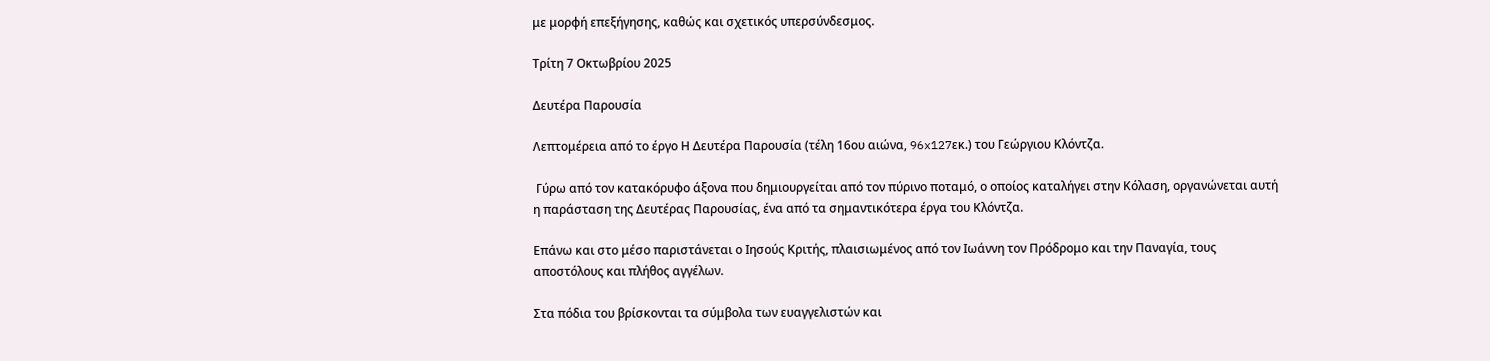με μορφή επεξήγησης, καθώς και σχετικός υπερσύνδεσμος.

Τρίτη 7 Οκτωβρίου 2025

Δευτέρα Παρουσία

Λεπτομέρεια από το έργο Η Δευτέρα Παρουσία (τέλη 16ου αιώνα, 96x127εκ.) του Γεώργιου Κλόντζα.

 Γύρω από τον κατακόρυφο άξονα που δημιουργείται από τον πύρινο ποταμό, ο οποίος καταλήγει στην Κόλαση, οργανώνεται αυτή η παράσταση της Δευτέρας Παρουσίας, ένα από τα σημαντικότερα έργα του Κλόντζα.

Επάνω και στο μέσο παριστάνεται ο Ιησούς Κριτής, πλαισιωμένος από τον Ιωάννη τον Πρόδρομο και την Παναγία, τους αποστόλους και πλήθος αγγέλων.

Στα πόδια του βρίσκονται τα σύμβολα των ευαγγελιστών και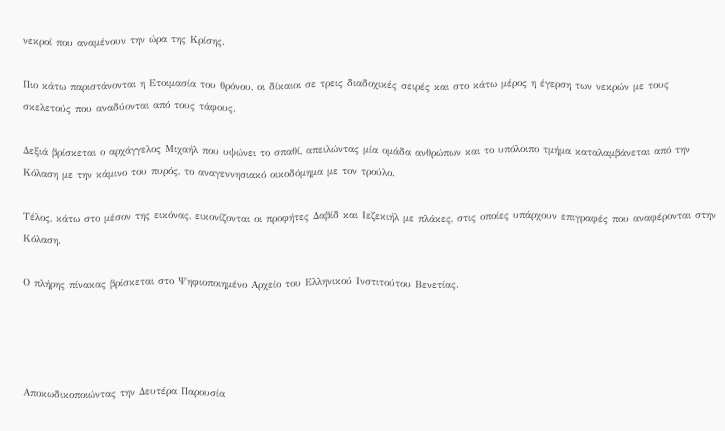νεκροί που αναμένουν την ώρα της Κρίσης.

Πιο κάτω παριστάνονται η Ετοιμασία του θρόνου, οι δίκαιοι σε τρεις διαδοχικές σειρές και στο κάτω μέρος η έγερση των νεκρών με τους σκελετούς που αναδύονται από τους τάφους.

Δεξιά βρίσκεται ο αρχάγγελος Μιχαήλ που υψώνει το σπαθί, απειλώντας μία ομάδα ανθρώπων και το υπόλοιπο τμήμα καταλαμβάνεται από την Κόλαση με την κάμινο του πυρός, το αναγεννησιακό οικοδόμημα με τον τρούλο.

Τέλος, κάτω στο μέσον της εικόνας, εικονίζονται οι προφήτες Δαβίδ και Ιεζεκιήλ με πλάκες, στις οποίες υπάρχουν επιγραφές που αναφέρονται στην Κόλαση.

Ο πλήρης πίνακας βρίσκεται στο Ψηφιοποιημένο Αρχείο του Ελληνικού Ινστιτούτου Βενετίας.




Αποκωδικοποιώντας την Δευτέρα Παρουσία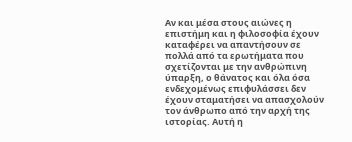Αν και μέσα στους αιώνες η επιστήμη και η φιλοσοφία έχουν καταφέρει να απαντήσουν σε πολλά από τα ερωτήματα που σχετίζονται με την ανθρώπινη ύπαρξη, ο θάνατος και όλα όσα ενδεχομένως επιφυλάσσει δεν έχουν σταματήσει να απασχολούν τον άνθρωπο από την αρχή της ιστορίας. Αυτή η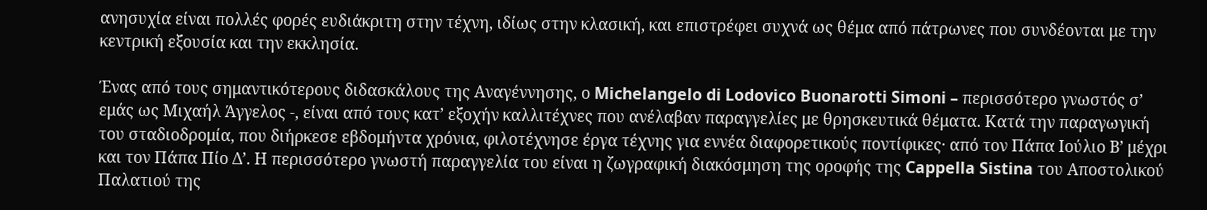ανησυχία είναι πολλές φορές ευδιάκριτη στην τέχνη, ιδίως στην κλασική, και επιστρέφει συχνά ως θέμα από πάτρωνες που συνδέονται με την κεντρική εξουσία και την εκκλησία.

Ένας από τους σημαντικότερους διδασκάλους της Αναγέννησης, ο Michelangelo di Lodovico Buonarotti Simoni – περισσότερο γνωστός σ’ εμάς ως Μιχαήλ Άγγελος -, είναι από τους κατ’ εξοχήν καλλιτέχνες που ανέλαβαν παραγγελίες με θρησκευτικά θέματα. Κατά την παραγωγική του σταδιοδρομία, που διήρκεσε εβδομήντα χρόνια, φιλοτέχνησε έργα τέχνης για εννέα διαφορετικούς ποντίφικες· από τον Πάπα Ιούλιο Β’ μέχρι και τον Πάπα Πίο Δ’. Η περισσότερο γνωστή παραγγελία του είναι η ζωγραφική διακόσμηση της οροφής της Cappella Sistina του Αποστολικού Παλατιού της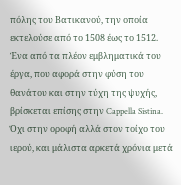πόλης του Βατικανού, την οποία εκτελούσε από το 1508 έως το 1512. Ένα από τα πλέον εμβληματικά του έργα, που αφορά στην φύση του θανάτου και στην τύχη της ψυχής, βρίσκεται επίσης στην Cappella Sistina. Όχι στην οροφή αλλά στον τοίχο του ιερού, και μάλιστα αρκετά χρόνια μετά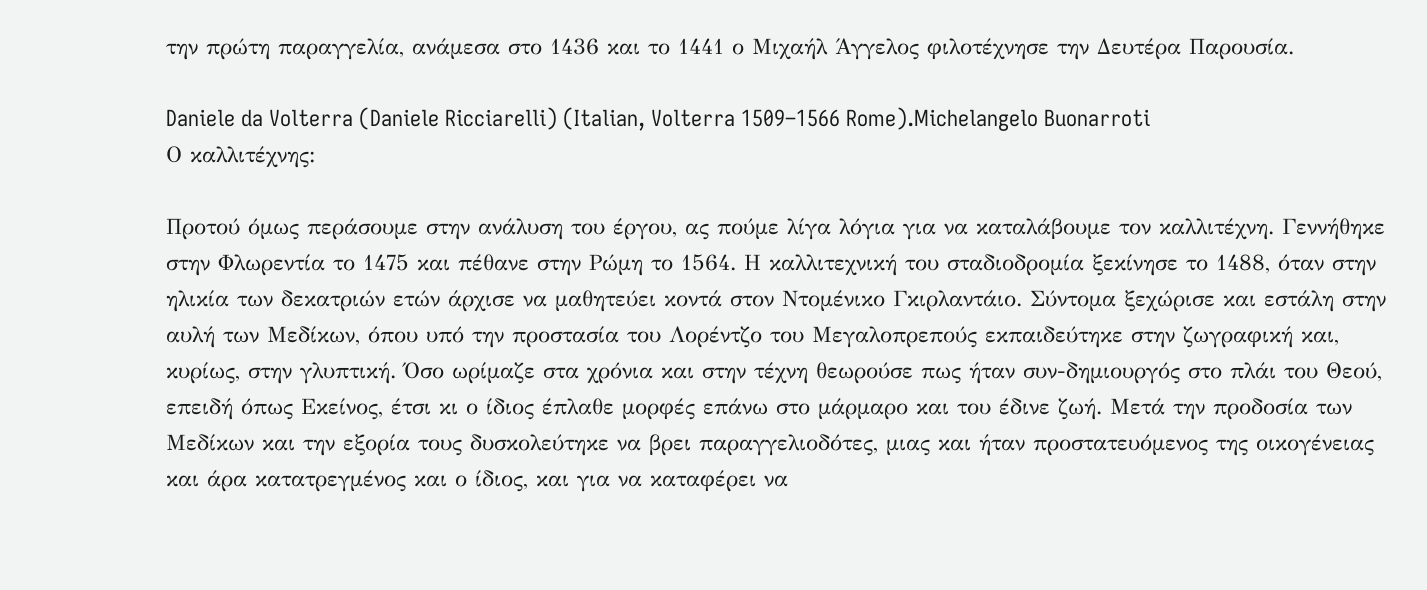την πρώτη παραγγελία, ανάμεσα στο 1436 και το 1441 ο Μιχαήλ Άγγελος φιλοτέχνησε την Δευτέρα Παρουσία.

Daniele da Volterra (Daniele Ricciarelli) (Italian, Volterra 1509–1566 Rome).Michelangelo Buonarroti
Ο καλλιτέχνης:

Προτού όμως περάσουμε στην ανάλυση του έργου, ας πούμε λίγα λόγια για να καταλάβουμε τον καλλιτέχνη. Γεννήθηκε στην Φλωρεντία το 1475 και πέθανε στην Ρώμη το 1564. Η καλλιτεχνική του σταδιοδρομία ξεκίνησε το 1488, όταν στην ηλικία των δεκατριών ετών άρχισε να μαθητεύει κοντά στον Ντομένικο Γκιρλαντάιο. Σύντομα ξεχώρισε και εστάλη στην αυλή των Μεδίκων, όπου υπό την προστασία του Λορέντζο του Μεγαλοπρεπούς εκπαιδεύτηκε στην ζωγραφική και, κυρίως, στην γλυπτική. Όσο ωρίμαζε στα χρόνια και στην τέχνη θεωρούσε πως ήταν συν-δημιουργός στο πλάι του Θεού, επειδή όπως Εκείνος, έτσι κι ο ίδιος έπλαθε μορφές επάνω στο μάρμαρο και του έδινε ζωή. Μετά την προδοσία των Μεδίκων και την εξορία τους δυσκολεύτηκε να βρει παραγγελιοδότες, μιας και ήταν προστατευόμενος της οικογένειας και άρα κατατρεγμένος και ο ίδιος, και για να καταφέρει να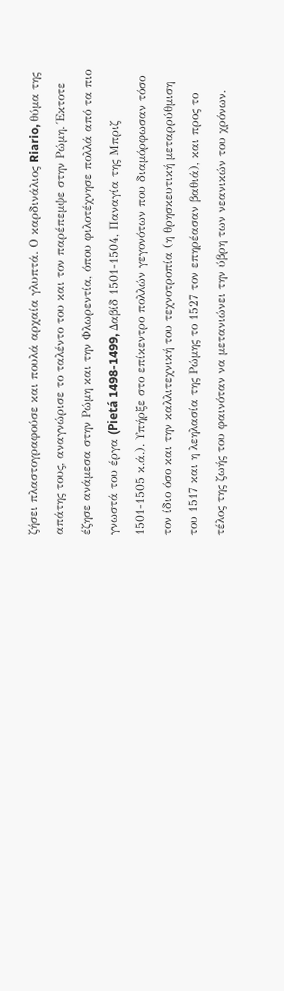ζήσει πλαστογραφούσε και πουλά αρχαία γλυπτά. Ο καρδινάλιος Riario, θύμα της απάτης τους, αναγνώρισε το ταλέντο του και τον παρέπεμψε στην Ρώμη. Έκτοτε έζησε ανάμεσα στην Ρώμη και την Φλωρεντία, όπου φιλοτέχνησε πολλά από τα πιο γνωστά του έργα (Pietá 1498-1499, Δαβίδ 1501-1504, Παναγία της Μπριζ 1501-1505 κ.ά.). Υπήρξε στο επίκεντρο πολλών γεγονότων που διαμόρφωσαν τόσο τον ίδιο όσο και την καλλιτεχνική του τεχνοτροπία (η θρησκευτική μεταρρύθμιση του 1517 και η λεηλασία της Ρώμης το 1527 τον επηρέασαν βαθιά), και προς το τέλος της ζωής του φαινόταν να μετανιώνει την ύβρη των νεανικών του χρόνων.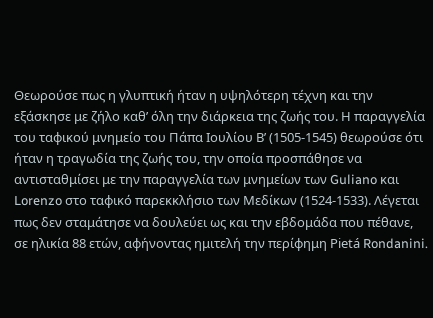Θεωρούσε πως η γλυπτική ήταν η υψηλότερη τέχνη και την εξάσκησε με ζήλο καθ’ όλη την διάρκεια της ζωής του. Η παραγγελία του ταφικού μνημείο του Πάπα Ιουλίου Β’ (1505-1545) θεωρούσε ότι ήταν η τραγωδία της ζωής του, την οποία προσπάθησε να αντισταθμίσει με την παραγγελία των μνημείων των Guliano και Lorenzo στο ταφικό παρεκκλήσιο των Μεδίκων (1524-1533). Λέγεται πως δεν σταμάτησε να δουλεύει ως και την εβδομάδα που πέθανε, σε ηλικία 88 ετών, αφήνοντας ημιτελή την περίφημη Pietá Rondanini.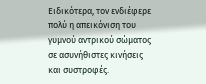Ειδικότερα, τον ενδιέφερε πολύ η απεικόνιση του γυμνού αντρικού σώματος σε ασυνήθιστες κινήσεις και συστροφές.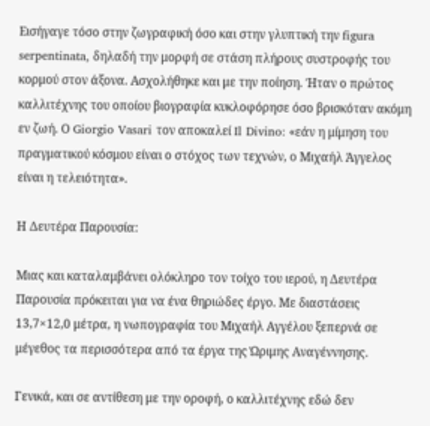Εισήγαγε τόσο στην ζωγραφική όσο και στην γλυπτική την figura serpentinata, δηλαδή την μορφή σε στάση πλήρους συστροφής του κορμού στον άξονα. Ασχολήθηκε και με την ποίηση. Ήταν ο πρώτος καλλιτέχνης του οποίου βιογραφία κυκλοφόρησε όσο βρισκόταν ακόμη εν ζωή. Ο Giorgio Vasari τον αποκαλεί Il Divino: «εάν η μίμηση του πραγματικού κόσμου είναι ο στόχος των τεχνών, ο Μιχαήλ Άγγελος είναι η τελειότητα».

Η Δευτέρα Παρουσία:

Μιας και καταλαμβάνει ολόκληρο τον τοίχο του ιερού, η Δευτέρα Παρουσία πρόκειται για να ένα θηριώδες έργο. Με διαστάσεις 13,7×12,0 μέτρα, η νωπογραφία του Μιχαήλ Αγγέλου ξεπερνά σε μέγεθος τα περισσότερα από τα έργα της Ώριμης Αναγέννησης.

Γενικά, και σε αντίθεση με την οροφή, ο καλλιτέχνης εδώ δεν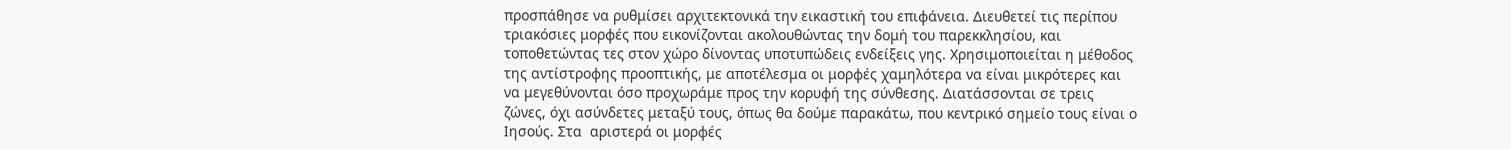προσπάθησε να ρυθμίσει αρχιτεκτονικά την εικαστική του επιφάνεια. Διευθετεί τις περίπου τριακόσιες μορφές που εικονίζονται ακολουθώντας την δομή του παρεκκλησίου, και τοποθετώντας τες στον χώρο δίνοντας υποτυπώδεις ενδείξεις γης. Χρησιμοποιείται η μέθοδος της αντίστροφης προοπτικής, με αποτέλεσμα οι μορφές χαμηλότερα να είναι μικρότερες και να μεγεθύνονται όσο προχωράμε προς την κορυφή της σύνθεσης. Διατάσσονται σε τρεις ζώνες, όχι ασύνδετες μεταξύ τους, όπως θα δούμε παρακάτω, που κεντρικό σημείο τους είναι ο Ιησούς. Στα  αριστερά οι μορφές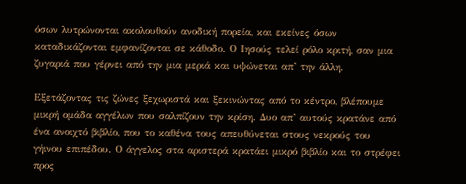όσων λυτρώνονται ακολουθούν ανοδική πορεία, και εκείνες όσων καταδικάζονται εμφανίζονται σε κάθοδο. Ο Ιησούς τελεί ρόλο κριτή, σαν μια ζυγαριά που γέρνει από την μια μεριά και υψώνεται απ’ την άλλη.

Εξετάζοντας τις ζώνες ξεχωριστά και ξεκινώντας από το κέντρο, βλέπουμε μικρή ομάδα αγγέλων που σαλπίζουν την κρίση. Δυο απ’ αυτούς κρατάνε από ένα ανοιχτό βιβλίο, που το καθένα τους απευθύνεται στους νεκρούς του γήινου επιπέδου. Ο άγγελος στα αριστερά κρατάει μικρό βιβλίο και το στρέφει προς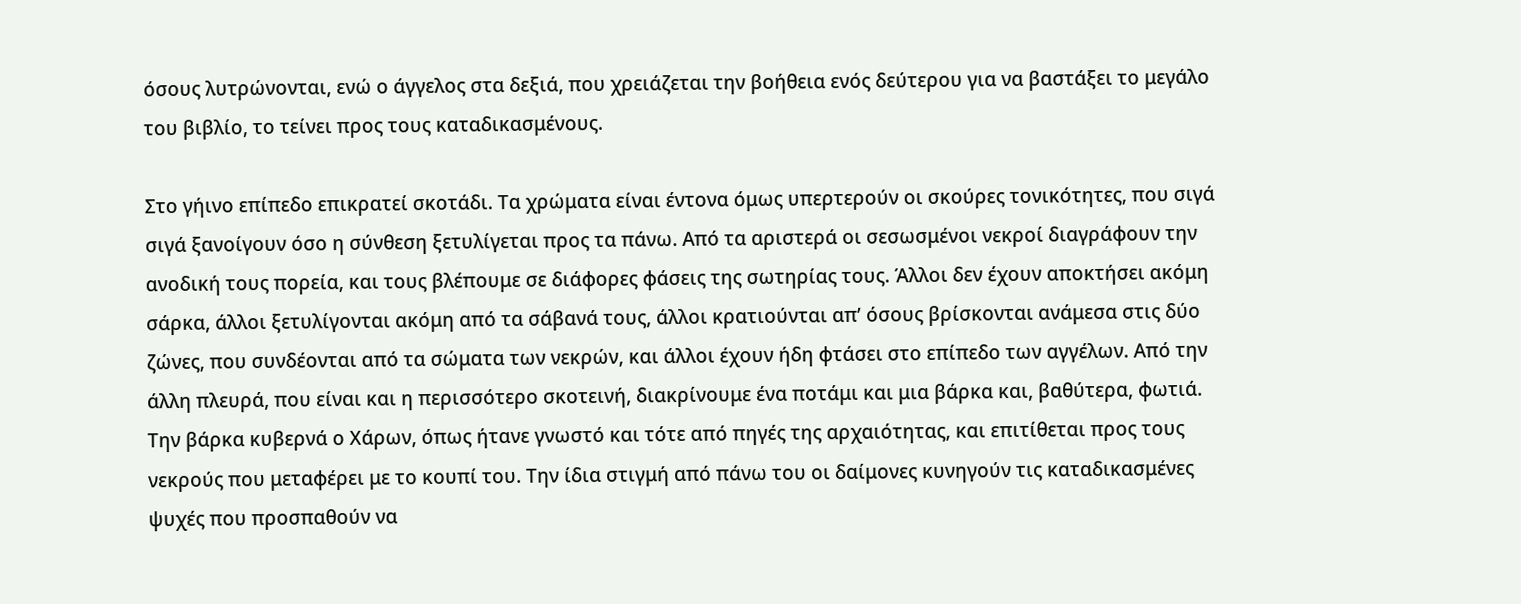όσους λυτρώνονται, ενώ ο άγγελος στα δεξιά, που χρειάζεται την βοήθεια ενός δεύτερου για να βαστάξει το μεγάλο του βιβλίο, το τείνει προς τους καταδικασμένους.

Στο γήινο επίπεδο επικρατεί σκοτάδι. Τα χρώματα είναι έντονα όμως υπερτερούν οι σκούρες τονικότητες, που σιγά σιγά ξανοίγουν όσο η σύνθεση ξετυλίγεται προς τα πάνω. Από τα αριστερά οι σεσωσμένοι νεκροί διαγράφουν την ανοδική τους πορεία, και τους βλέπουμε σε διάφορες φάσεις της σωτηρίας τους. Άλλοι δεν έχουν αποκτήσει ακόμη σάρκα, άλλοι ξετυλίγονται ακόμη από τα σάβανά τους, άλλοι κρατιούνται απ’ όσους βρίσκονται ανάμεσα στις δύο ζώνες, που συνδέονται από τα σώματα των νεκρών, και άλλοι έχουν ήδη φτάσει στο επίπεδο των αγγέλων. Από την άλλη πλευρά, που είναι και η περισσότερο σκοτεινή, διακρίνουμε ένα ποτάμι και μια βάρκα και, βαθύτερα, φωτιά. Την βάρκα κυβερνά ο Χάρων, όπως ήτανε γνωστό και τότε από πηγές της αρχαιότητας, και επιτίθεται προς τους νεκρούς που μεταφέρει με το κουπί του. Την ίδια στιγμή από πάνω του οι δαίμονες κυνηγούν τις καταδικασμένες ψυχές που προσπαθούν να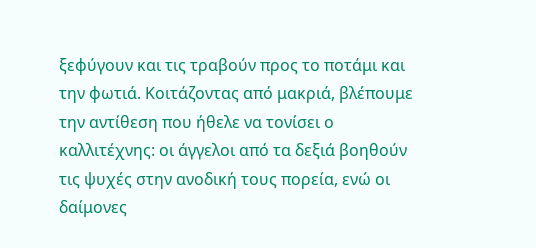ξεφύγουν και τις τραβούν προς το ποτάμι και την φωτιά. Κοιτάζοντας από μακριά, βλέπουμε την αντίθεση που ήθελε να τονίσει ο καλλιτέχνης: οι άγγελοι από τα δεξιά βοηθούν τις ψυχές στην ανοδική τους πορεία, ενώ οι δαίμονες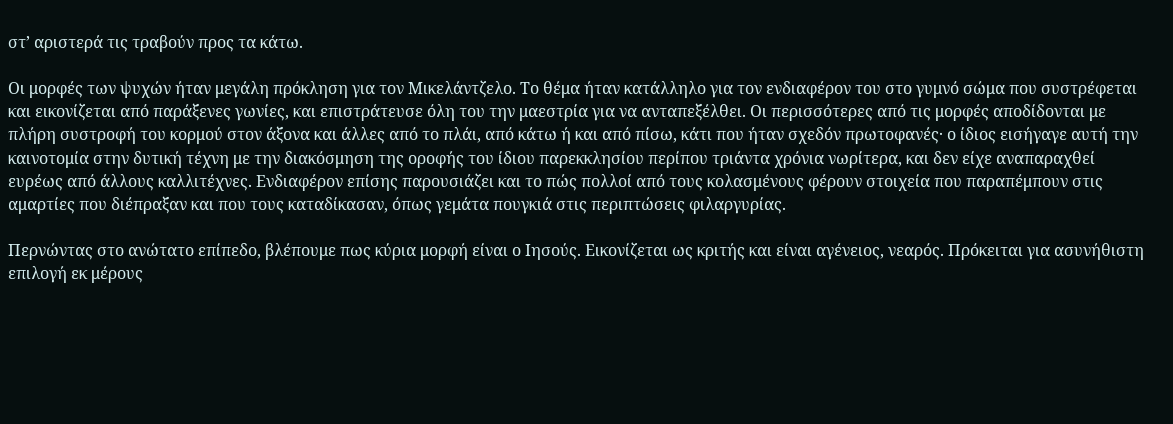στ’ αριστερά τις τραβούν προς τα κάτω.

Οι μορφές των ψυχών ήταν μεγάλη πρόκληση για τον Μικελάντζελο. Το θέμα ήταν κατάλληλο για τον ενδιαφέρον του στο γυμνό σώμα που συστρέφεται και εικονίζεται από παράξενες γωνίες, και επιστράτευσε όλη του την μαεστρία για να ανταπεξέλθει. Οι περισσότερες από τις μορφές αποδίδονται με πλήρη συστροφή του κορμού στον άξονα και άλλες από το πλάι, από κάτω ή και από πίσω, κάτι που ήταν σχεδόν πρωτοφανές· ο ίδιος εισήγαγε αυτή την καινοτομία στην δυτική τέχνη με την διακόσμηση της οροφής του ίδιου παρεκκλησίου περίπου τριάντα χρόνια νωρίτερα, και δεν είχε αναπαραχθεί ευρέως από άλλους καλλιτέχνες. Ενδιαφέρον επίσης παρουσιάζει και το πώς πολλοί από τους κολασμένους φέρουν στοιχεία που παραπέμπουν στις αμαρτίες που διέπραξαν και που τους καταδίκασαν, όπως γεμάτα πουγκιά στις περιπτώσεις φιλαργυρίας.

Περνώντας στο ανώτατο επίπεδο, βλέπουμε πως κύρια μορφή είναι ο Ιησούς. Εικονίζεται ως κριτής και είναι αγένειος, νεαρός. Πρόκειται για ασυνήθιστη επιλογή εκ μέρους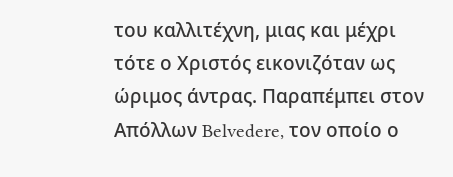του καλλιτέχνη, μιας και μέχρι τότε ο Χριστός εικονιζόταν ως ώριμος άντρας. Παραπέμπει στον Απόλλων Belvedere, τον οποίο ο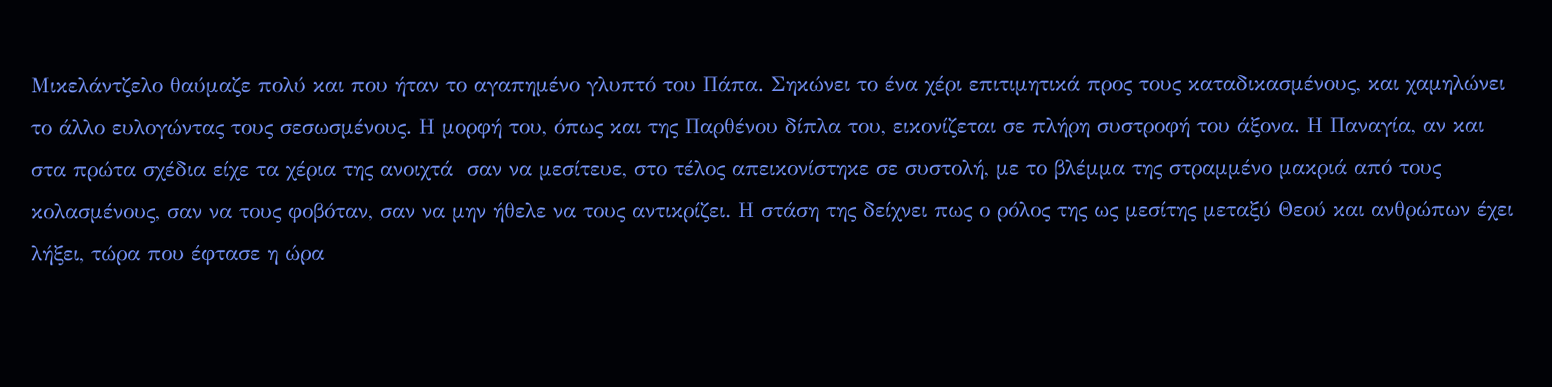Μικελάντζελο θαύμαζε πολύ και που ήταν το αγαπημένο γλυπτό του Πάπα. Σηκώνει το ένα χέρι επιτιμητικά προς τους καταδικασμένους, και χαμηλώνει το άλλο ευλογώντας τους σεσωσμένους. Η μορφή του, όπως και της Παρθένου δίπλα του, εικονίζεται σε πλήρη συστροφή του άξονα. Η Παναγία, αν και στα πρώτα σχέδια είχε τα χέρια της ανοιχτά  σαν να μεσίτευε, στο τέλος απεικονίστηκε σε συστολή, με το βλέμμα της στραμμένο μακριά από τους κολασμένους, σαν να τους φοβόταν, σαν να μην ήθελε να τους αντικρίζει. Η στάση της δείχνει πως ο ρόλος της ως μεσίτης μεταξύ Θεού και ανθρώπων έχει λήξει, τώρα που έφτασε η ώρα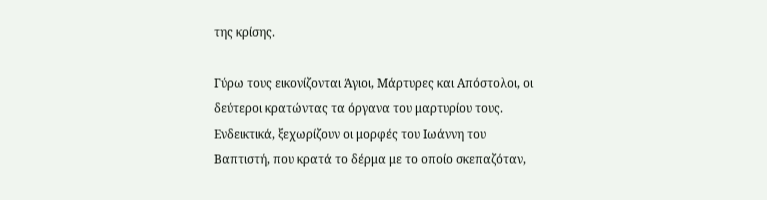της κρίσης.

Γύρω τους εικονίζονται Άγιοι, Μάρτυρες και Απόστολοι, οι δεύτεροι κρατώντας τα όργανα του μαρτυρίου τους. Ενδεικτικά, ξεχωρίζουν οι μορφές του Ιωάννη του Βαπτιστή, που κρατά το δέρμα με το οποίο σκεπαζόταν,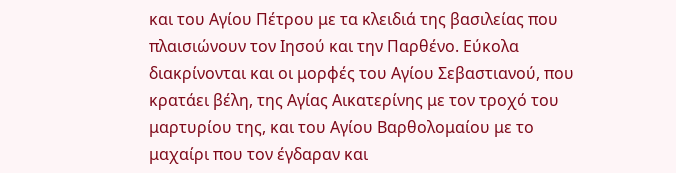και του Αγίου Πέτρου με τα κλειδιά της βασιλείας που πλαισιώνουν τον Ιησού και την Παρθένο. Εύκολα διακρίνονται και οι μορφές του Αγίου Σεβαστιανού, που κρατάει βέλη, της Αγίας Αικατερίνης με τον τροχό του μαρτυρίου της, και του Αγίου Βαρθολομαίου με το μαχαίρι που τον έγδαραν και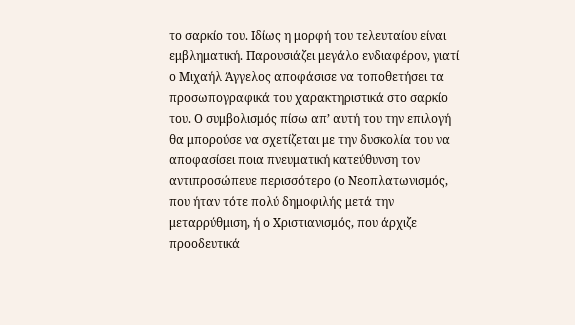το σαρκίο του. Ιδίως η μορφή του τελευταίου είναι εμβληματική. Παρουσιάζει μεγάλο ενδιαφέρον, γιατί ο Μιχαήλ Άγγελος αποφάσισε να τοποθετήσει τα προσωπογραφικά του χαρακτηριστικά στο σαρκίο του. Ο συμβολισμός πίσω απ’ αυτή του την επιλογή θα μπορούσε να σχετίζεται με την δυσκολία του να αποφασίσει ποια πνευματική κατεύθυνση τον αντιπροσώπευε περισσότερο (ο Νεοπλατωνισμός, που ήταν τότε πολύ δημοφιλής μετά την μεταρρύθμιση, ή ο Χριστιανισμός, που άρχιζε προοδευτικά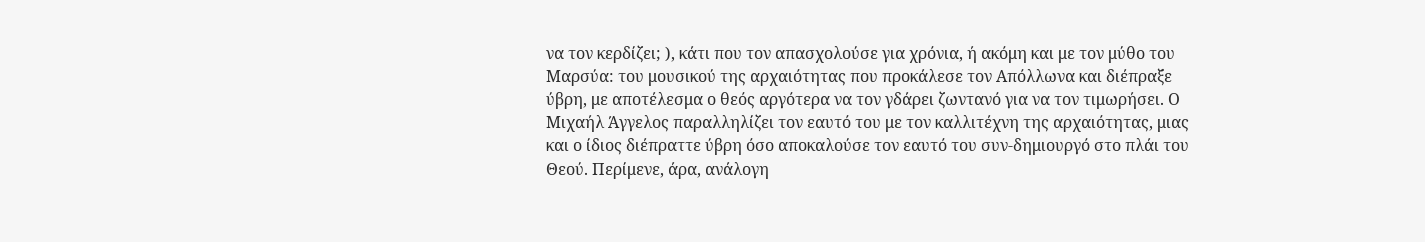να τον κερδίζει; ), κάτι που τον απασχολούσε για χρόνια, ή ακόμη και με τον μύθο του Μαρσύα: του μουσικού της αρχαιότητας που προκάλεσε τον Απόλλωνα και διέπραξε ύβρη, με αποτέλεσμα ο θεός αργότερα να τον γδάρει ζωντανό για να τον τιμωρήσει. Ο Μιχαήλ Άγγελος παραλληλίζει τον εαυτό του με τον καλλιτέχνη της αρχαιότητας, μιας και ο ίδιος διέπραττε ύβρη όσο αποκαλούσε τον εαυτό του συν-δημιουργό στο πλάι του Θεού. Περίμενε, άρα, ανάλογη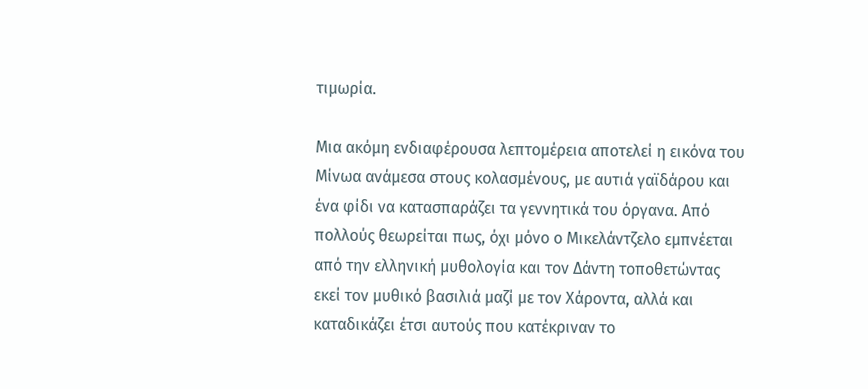τιμωρία.

Μια ακόμη ενδιαφέρουσα λεπτομέρεια αποτελεί η εικόνα του Μίνωα ανάμεσα στους κολασμένους, με αυτιά γαϊδάρου και ένα φίδι να κατασπαράζει τα γεννητικά του όργανα. Από πολλούς θεωρείται πως, όχι μόνο ο Μικελάντζελο εμπνέεται από την ελληνική μυθολογία και τον Δάντη τοποθετώντας εκεί τον μυθικό βασιλιά μαζί με τον Χάροντα, αλλά και καταδικάζει έτσι αυτούς που κατέκριναν το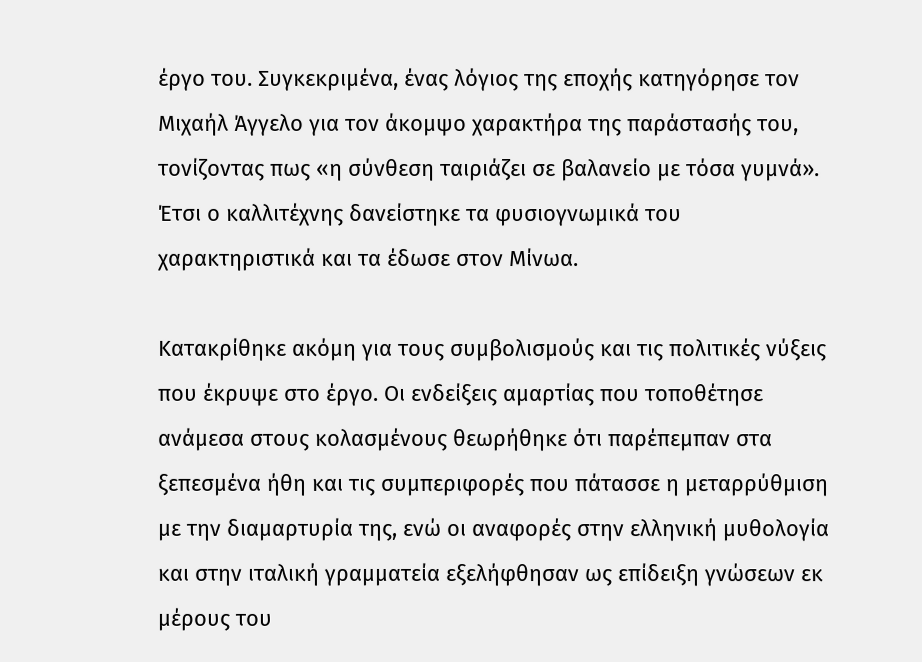έργο του. Συγκεκριμένα, ένας λόγιος της εποχής κατηγόρησε τον Μιχαήλ Άγγελο για τον άκομψο χαρακτήρα της παράστασής του, τονίζοντας πως «η σύνθεση ταιριάζει σε βαλανείο με τόσα γυμνά». Έτσι ο καλλιτέχνης δανείστηκε τα φυσιογνωμικά του χαρακτηριστικά και τα έδωσε στον Μίνωα.

Κατακρίθηκε ακόμη για τους συμβολισμούς και τις πολιτικές νύξεις που έκρυψε στο έργο. Οι ενδείξεις αμαρτίας που τοποθέτησε ανάμεσα στους κολασμένους θεωρήθηκε ότι παρέπεμπαν στα ξεπεσμένα ήθη και τις συμπεριφορές που πάτασσε η μεταρρύθμιση με την διαμαρτυρία της, ενώ οι αναφορές στην ελληνική μυθολογία και στην ιταλική γραμματεία εξελήφθησαν ως επίδειξη γνώσεων εκ μέρους του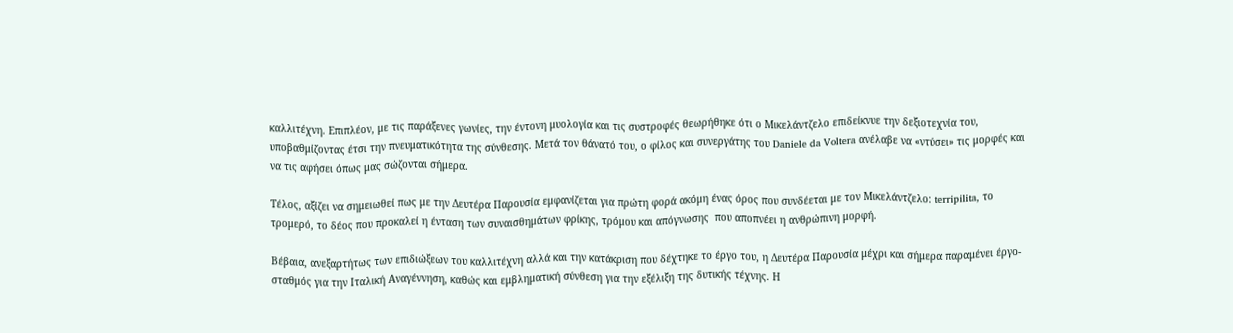καλλιτέχνη. Επιπλέον, με τις παράξενες γωνίες, την έντονη μυολογία και τις συστροφές θεωρήθηκε ότι ο Μικελάντζελο επιδείκνυε την δεξιοτεχνία του, υποβαθμίζοντας έτσι την πνευματικότητα της σύνθεσης. Μετά τον θάνατό του, ο φίλος και συνεργάτης του Daniele da Voltera ανέλαβε να «ντύσει» τις μορφές και να τις αφήσει όπως μας σώζονται σήμερα.

Τέλος, αξίζει να σημειωθεί πως με την Δευτέρα Παρουσία εμφανίζεται για πρώτη φορά ακόμη ένας όρος που συνδέεται με τον Μικελάντζελο: terripilita, το τρομερό, το δέος που προκαλεί η ένταση των συναισθημάτων φρίκης, τρόμου και απόγνωσης  που αποπνέει η ανθρώπινη μορφή.

Βέβαια, ανεξαρτήτως των επιδιώξεων του καλλιτέχνη αλλά και την κατάκριση που δέχτηκε το έργο του, η Δευτέρα Παρουσία μέχρι και σήμερα παραμένει έργο-σταθμός για την Ιταλική Αναγέννηση, καθώς και εμβληματική σύνθεση για την εξέλιξη της δυτικής τέχνης. Η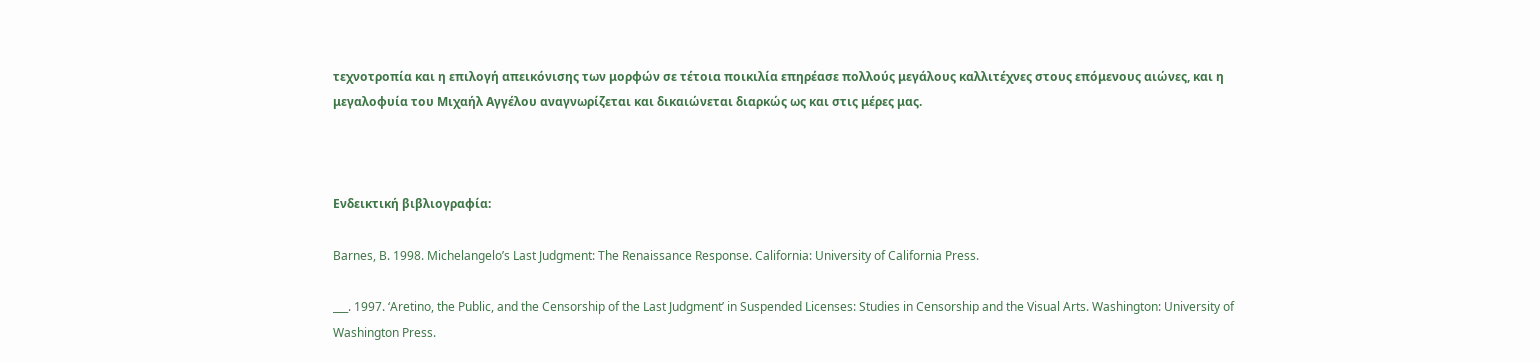τεχνοτροπία και η επιλογή απεικόνισης των μορφών σε τέτοια ποικιλία επηρέασε πολλούς μεγάλους καλλιτέχνες στους επόμενους αιώνες, και η μεγαλοφυία του Μιχαήλ Αγγέλου αναγνωρίζεται και δικαιώνεται διαρκώς ως και στις μέρες μας.



Ενδεικτική βιβλιογραφία:

Barnes, B. 1998. Michelangelo’s Last Judgment: The Renaissance Response. California: University of California Press.

___. 1997. ‘Aretino, the Public, and the Censorship of the Last Judgment’ in Suspended Licenses: Studies in Censorship and the Visual Arts. Washington: University of Washington Press.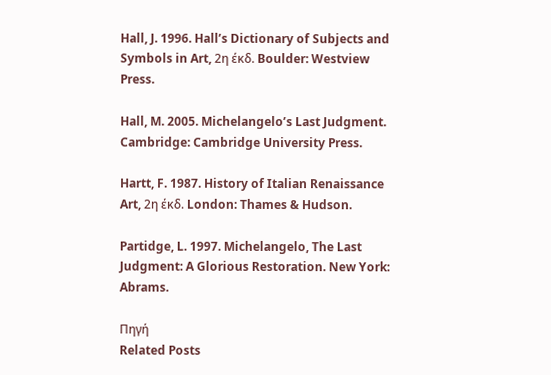Hall, J. 1996. Hall’s Dictionary of Subjects and Symbols in Art, 2η έκδ. Boulder: Westview Press.

Hall, M. 2005. Michelangelo’s Last Judgment. Cambridge: Cambridge University Press.

Hartt, F. 1987. History of Italian Renaissance Art, 2η έκδ. London: Thames & Hudson.

Partidge, L. 1997. Michelangelo, The Last Judgment: A Glorious Restoration. New York: Abrams.

Πηγή
Related Posts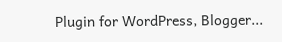Plugin for WordPress, Blogger...